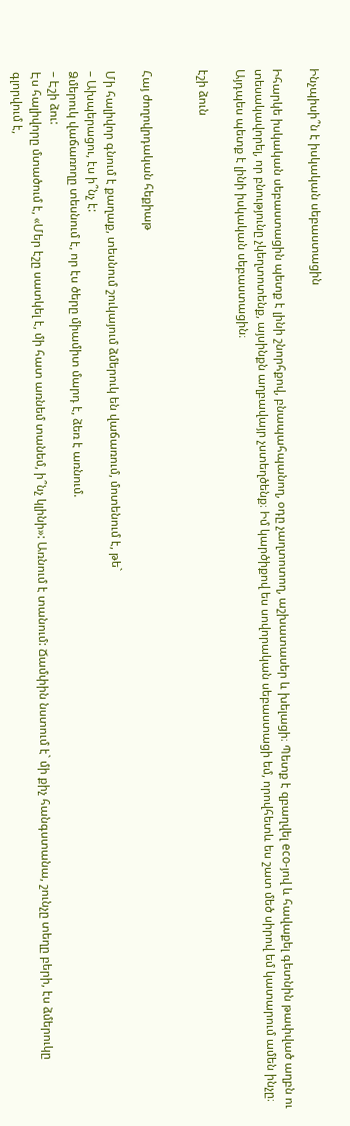Ինչպիսի՞ն է իսկական սեբաստացին

Իհարկե իսկական սեբաստացին պետք է լինի շնորհքով, բնապահպանող, օդը չաղտոտող, աշխատասեր և խելացի։ Պետք է զբաղվել eco-յով և հավաքել գետնին թափված աղբն ու տեսակավորել, որ բնությունը չկեղտոտենք, այսինքն աղբավայր չստեղծենք։ Իմ կարծիքով ես սովորական սեբաստացի եմ, որովհետև ես շատ մեծ սիրով եմ կատարում ամեն ինչը։ Այդպես պետք է լինի իսկական սեբաստացին։

էշի ձուն


Հայ ժողովրդական հեքիաթ

Մի հալիվոր գնում է քաղաք, տեսնում շուկայում ձմերուկ են վաճառում, մոտենում է, թե`
– Ախպերացու, էս ի՞նչ է:
Ձմերուկ վաճառողը տեսնում է, որ էս ծերը միամիտ մարդ է, ձեռ է առնում.
– Էշի ձու:
Էս հալիվորը մտածում է, «Մեր էշը սատկել է, մի հատ առնեմ տանեմ, ի՞նչ կլինի»: Առնում է տանում: Ճամփին նստում է` մի քիչ հանգստանա, շունչը տեղը բերի, էս ձմերուկը գլորվում է,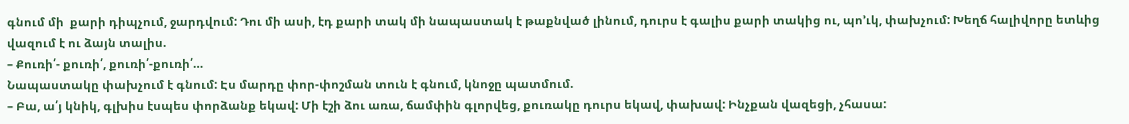գնում մի  քարի դիպչում, ջարդվում: Դու մի ասի, էդ քարի տակ մի նապաստակ է թաքնված լինում, դուրս է գալիս քարի տակից ու, պո’ւկ, փախչում: Խեղճ հալիվորը ետևից վազում է ու ձայն տալիս.
– Քուռի՛- քուռի՛, քուռի՛-քուռի՛…
Նապաստակը փախչում է գնում: Էս մարդը փոր-փոշման տուն է գնում, կնոջը պատմում.
– Բա, ա՛յ կնիկ, գլխիս էսպես փորձանք եկավ: Մի էշի ձու առա, ճամփին գլորվեց, քուռակը դուրս եկավ, փախավ: Ինչքան վազեցի, չհասա: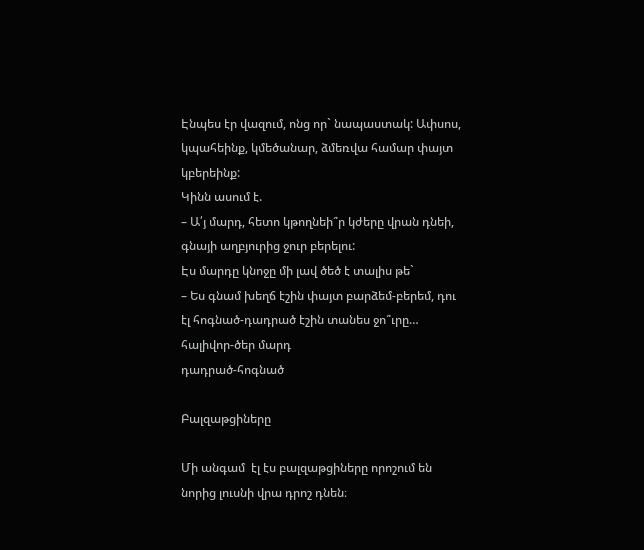Էնպես էր վազում, ոնց որ` նապաստակ: Ափսոս, կպահեինք, կմեծանար, ձմեռվա համար փայտ կբերեինք:
Կինն ասում է.
– Ա՛յ մարդ, հետո կթողնեի՞ր կժերը վրան դնեի, գնայի աղբյուրից ջուր բերելու:
Էս մարդը կնոջը մի լավ ծեծ է տալիս թե`
– Ես գնամ խեղճ էշին փայտ բարձեմ-բերեմ, դու էլ հոգնած-դադրած էշին տանես ջո՞ւրը…
հալիվոր-ծեր մարդ
դադրած-հոգնած

Բալզաթցիները

Մի անգամ  էլ էս բալզաթցիները որոշում են նորից լուսնի վրա դրոշ դնեն։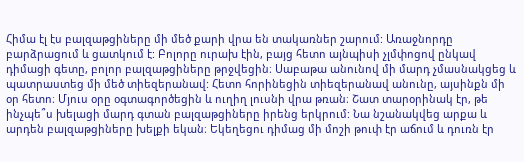Հիմա էլ էս բալզաթցիները մի մեծ քարի վրա են տակառներ շարում: Առաջնորդը բարձրացում և ցատկում է: Բոլորը ուրախ էին, բայց հետո այնպիսի չլմփոցով ընկավ դիմացի գետը, բոլոր բալզաթցիները թրջվեցին։ Սաբաթա անունով մի մարդ չմասնակցեց և պատրաստեց մի մեծ տիեզերանավ: Հետո հորինեցին տիեզերանավ անունը, այսինքն մի օր հետո։ Մյուս օրը օգտագործեցին և ուղիղ լուսնի վրա թռան։ Շատ տարօրինակ էր, թե ինչպե՞ս խելացի մարդ գտան բալզաթցիները իրենց երկրում: Նա նշանակվեց արքա և արդեն բալզաթցիները խելքի եկան։ Եկեղեցու դիմաց մի մոշի թուփ էր աճում և դուռն էր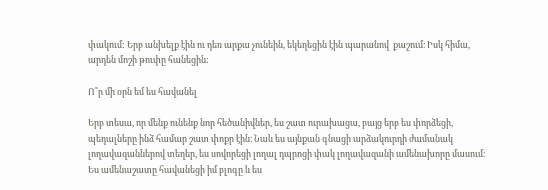փակում: Երբ անխելք էին ու դեռ արքա չունեին, եկեղեցին էին պարանով  քաշում։ Իսկ հիմա, արդեն մոշի թուփը հանեցին:

Ո՞ր մի օրն եմ ես հավանել

Երբ տեսա, որ մենք ունենք նոր հեծանիվներ, ես շատ ուրախացա, բայց երբ ես փորձեցի,  պեդալները ինձ համար շատ փոքր էին։ Նաև ես այնքան գնացի արձակուրդի ժամանակ լողավազաններով տեղեր, ես սովորեցի լողալ դպրոցի փակ լողավազանի ամենախորը մասում։ Ես ամենաշատը հավանեցի իմ բլոգը և ես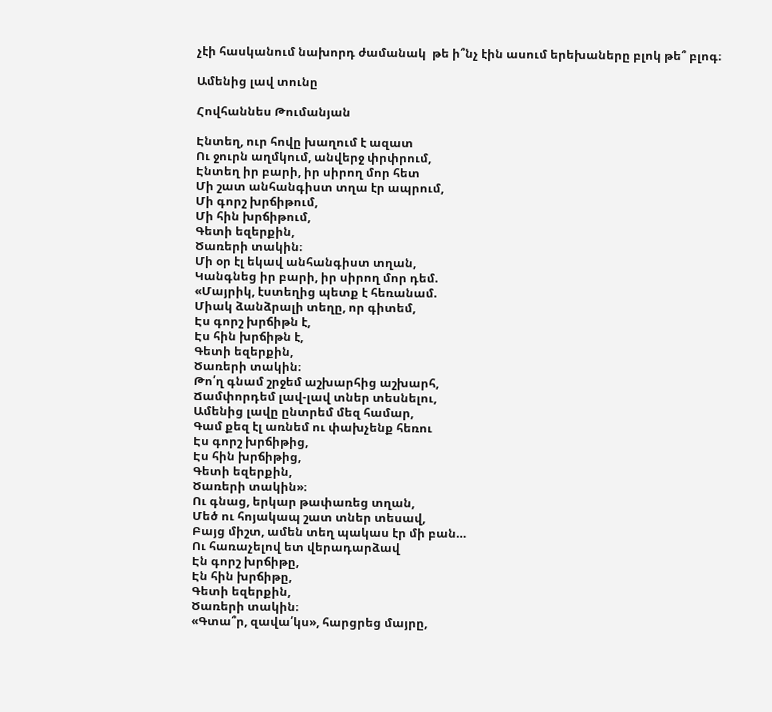չէի հասկանում նախորդ ժամանակ  թե ի՞նչ էին ասում երեխաները բլոկ թե՞ բլոգ։

Ամենից լավ տունը

Հովհաննես Թումանյան

Էնտեղ, ուր հովը խաղում է ազատ
Ու ջուրն աղմկում, անվերջ փրփրում,
Էնտեղ իր բարի, իր սիրող մոր հետ
Մի շատ անհանգիստ տղա էր ապրում,
Մի գորշ խրճիթում,
Մի հին խրճիթում,
Գետի եզերքին,
Ծառերի տակին։
Մի օր էլ եկավ անհանգիստ տղան,
Կանգնեց իր բարի, իր սիրող մոր դեմ.
«Մայրիկ, էստեղից պետք է հեռանամ.
Միակ ձանձրալի տեղը, որ գիտեմ,
Էս գորշ խրճիթն է,
Էս հին խրճիթն է,
Գետի եզերքին,
Ծառերի տակին։
Թո՛ղ գնամ շրջեմ աշխարհից աշխարհ,
Ճամփորդեմ լավ-լավ տներ տեսնելու,
Ամենից լավը ընտրեմ մեզ համար,
Գամ քեզ էլ առնեմ ու փախչենք հեռու
Էս գորշ խրճիթից,
Էս հին խրճիթից,
Գետի եզերքին,
Ծառերի տակին»։
Ու գնաց, երկար թափառեց տղան,
Մեծ ու հոյակապ շատ տներ տեսավ,
Բայց միշտ, ամեն տեղ պակաս էր մի բան…
Ու հառաչելով ետ վերադարձավ
Էն գորշ խրճիթը,
Էն հին խրճիթը,
Գետի եզերքին,
Ծառերի տակին։
«Գտա՞ր, զավա՛կս», հարցրեց մայրը,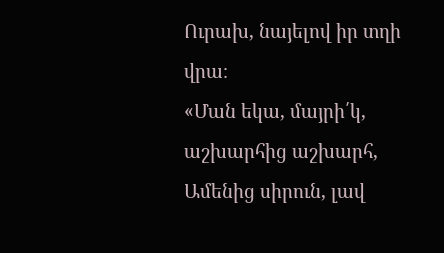Ուրախ, նայելով իր տղի վրա։
«Ման եկա, մայրի՛կ, աշխարհից աշխարհ,
Ամենից սիրուն, լավ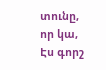տունը, որ կա,
Էս գորշ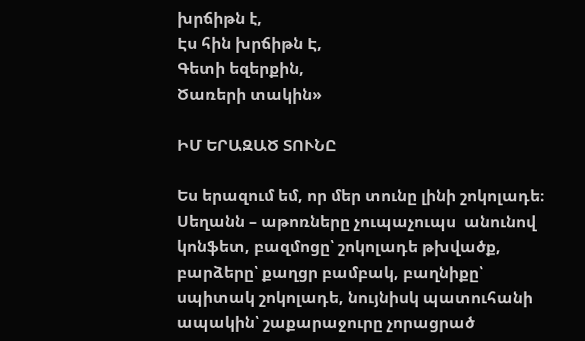խրճիթն է,
Էս հին խրճիթն Է,
Գետի եզերքին,
Ծառերի տակին»

ԻՄ ԵՐԱԶԱԾ ՏՈՒՆԸ

Ես երազում եմ, որ մեր տունը լինի շոկոլադե։ Սեղանն – աթոռները չուպաչուպս  անունով կոնֆետ, բազմոցը՝ շոկոլադե թխվածք, բարձերը՝ քաղցր բամբակ, բաղնիքը՝ սպիտակ շոկոլադե, նույնիսկ պատուհանի ապակին՝ շաքարաջուրը չորացրած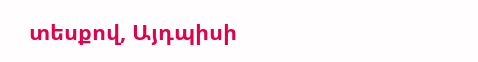տեսքով, Այդպիսի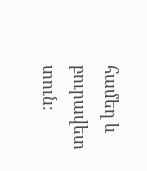համեղ և բուրավետ տուն։